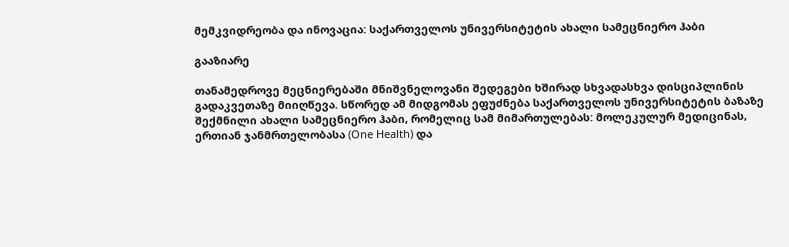მემკვიდრეობა და ინოვაცია: საქართველოს უნივერსიტეტის ახალი სამეცნიერო ჰაბი

გააზიარე

თანამედროვე მეცნიერებაში მნიშვნელოვანი შედეგები ხშირად სხვადასხვა დისციპლინის გადაკვეთაზე მიიღწევა. სწორედ ამ მიდგომას ეფუძნება საქართველოს უნივერსიტეტის ბაზაზე შექმნილი ახალი სამეცნიერო ჰაბი, რომელიც სამ მიმართულებას: მოლეკულურ მედიცინას, ერთიან ჯანმრთელობასა (One Health) და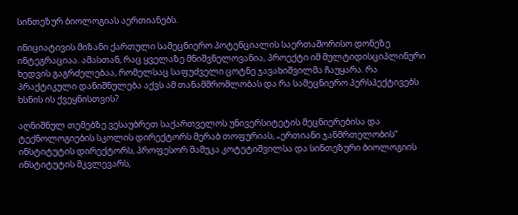სინთეზურ ბიოლოგიას აერთიანებს.

ინიციატივის მიზანი ქართული სამეცნიერო პოტენციალის საერთაშორისო დონეზე ინტეგრაციაა. ამასთან, რაც ყველაზე მნიშვნელოვანია, პროექტი იმ მულტიდისციპლინური ხედვის გაგრძელებაა, რომელსაც საფუძველი ცოტნე ჯავახიშვილმა ჩაუყარა. რა პრაქტიკული დანიშნულება აქვს ამ თანამშრომლობას და რა სამეცნიერო პერსპექტივებს ხსნის ის ქვეყნისთვის?

აღნიშნულ თემებზე ვესაუბრეთ საქართველოს უნივერსიტეტის მეცნიერებისა და ტექნოლოგიების სკოლის დირექტორს მერაბ თოფურიას, „ერთიანი ჯანმრთელობის“ ინსტიტუტის დირექტორს, პროფესორ მამუკა კოტეტიშვილსა და სინთეზური ბიოლოგიის ინსტიტუტის მკვლევარს,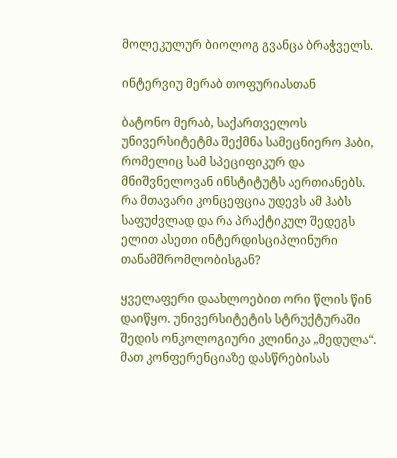მოლეკულურ ბიოლოგ გვანცა ბრაჭველს.

ინტერვიუ მერაბ თოფურიასთან

ბატონო მერაბ, საქართველოს უნივერსიტეტმა შექმნა სამეცნიერო ჰაბი, რომელიც სამ სპეციფიკურ და მნიშვნელოვან ინსტიტუტს აერთიანებს. რა მთავარი კონცეფცია უდევს ამ ჰაბს საფუძვლად და რა პრაქტიკულ შედეგს ელით ასეთი ინტერდისციპლინური თანამშრომლობისგან?

ყველაფერი დაახლოებით ორი წლის წინ დაიწყო. უნივერსიტეტის სტრუქტურაში შედის ონკოლოგიური კლინიკა „მედულა“. მათ კონფერენციაზე დასწრებისას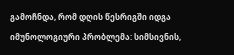გამოჩნდა, რომ დღის წესრიგში იდგა იმუნოლოგიური პრობლემა: სიმსივნის,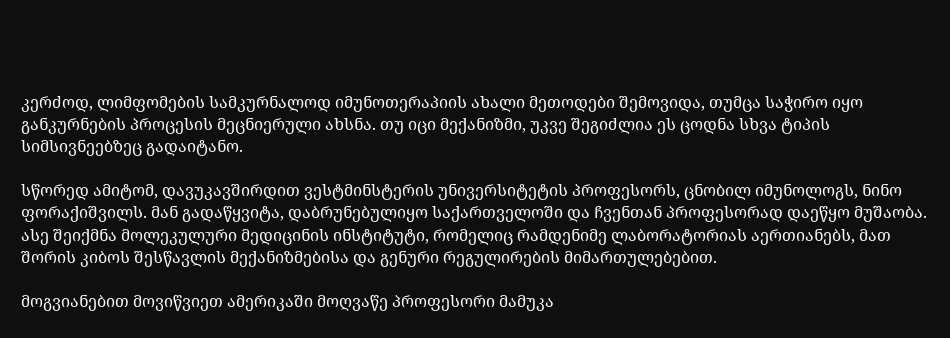კერძოდ, ლიმფომების სამკურნალოდ იმუნოთერაპიის ახალი მეთოდები შემოვიდა, თუმცა საჭირო იყო განკურნების პროცესის მეცნიერული ახსნა. თუ იცი მექანიზმი, უკვე შეგიძლია ეს ცოდნა სხვა ტიპის სიმსივნეებზეც გადაიტანო.

სწორედ ამიტომ, დავუკავშირდით ვესტმინსტერის უნივერსიტეტის პროფესორს, ცნობილ იმუნოლოგს, ნინო ფორაქიშვილს. მან გადაწყვიტა, დაბრუნებულიყო საქართველოში და ჩვენთან პროფესორად დაეწყო მუშაობა. ასე შეიქმნა მოლეკულური მედიცინის ინსტიტუტი, რომელიც რამდენიმე ლაბორატორიას აერთიანებს, მათ შორის კიბოს შესწავლის მექანიზმებისა და გენური რეგულირების მიმართულებებით.

მოგვიანებით მოვიწვიეთ ამერიკაში მოღვაწე პროფესორი მამუკა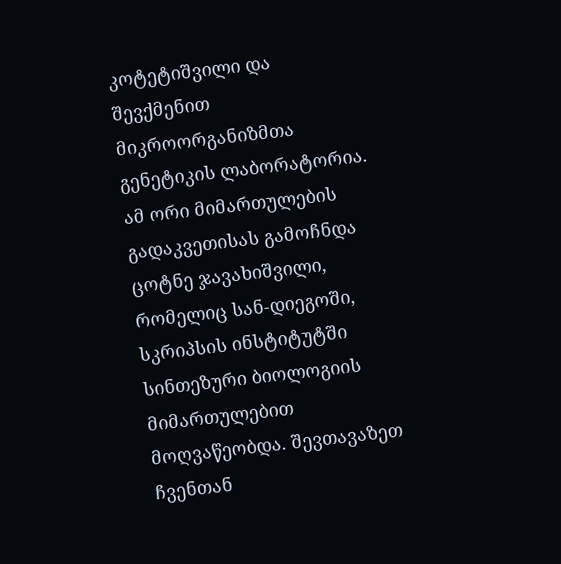კოტეტიშვილი და შევქმენით მიკროორგანიზმთა გენეტიკის ლაბორატორია. ამ ორი მიმართულების გადაკვეთისას გამოჩნდა ცოტნე ჯავახიშვილი, რომელიც სან-დიეგოში, სკრიპსის ინსტიტუტში სინთეზური ბიოლოგიის მიმართულებით მოღვაწეობდა. შევთავაზეთ ჩვენთან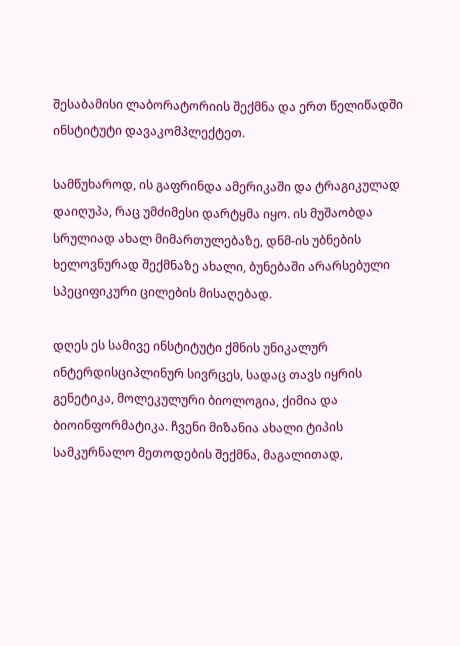შესაბამისი ლაბორატორიის შექმნა და ერთ წელიწადში ინსტიტუტი დავაკომპლექტეთ.

სამწუხაროდ, ის გაფრინდა ამერიკაში და ტრაგიკულად დაიღუპა, რაც უმძიმესი დარტყმა იყო. ის მუშაობდა სრულიად ახალ მიმართულებაზე, დნმ-ის უბნების ხელოვნურად შექმნაზე ახალი, ბუნებაში არარსებული სპეციფიკური ცილების მისაღებად.

დღეს ეს სამივე ინსტიტუტი ქმნის უნიკალურ ინტერდისციპლინურ სივრცეს, სადაც თავს იყრის გენეტიკა, მოლეკულური ბიოლოგია, ქიმია და ბიოინფორმატიკა. ჩვენი მიზანია ახალი ტიპის სამკურნალო მეთოდების შექმნა, მაგალითად,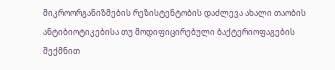მიკროორგანიზმების რეზისტენტობის დაძლევა ახალი თაობის ანტიბიოტიკებისა თუ მოდიფიცირებული ბაქტერიოფაგების შექმნით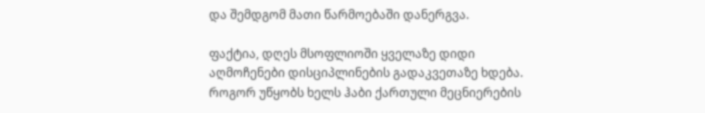და შემდგომ მათი წარმოებაში დანერგვა.

ფაქტია, დღეს მსოფლიოში ყველაზე დიდი აღმოჩენები დისციპლინების გადაკვეთაზე ხდება. როგორ უწყობს ხელს ჰაბი ქართული მეცნიერების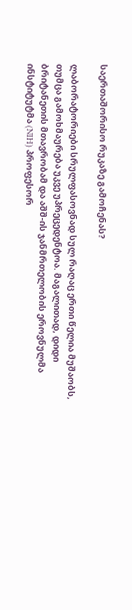საერთაშორისო რუკაზე გამოჩენას?

ლაბორატორიები სრულფასოვნად სულ რაღაც ერთი წელია მუშაობს, თუმცა გამოხმაურება უკვე უპრეცედენტოა. მაგალითად, დიდი ბრიტანეთის მთავრობამ და აშშ-ის ჯანმრთელობის ეროვნულმა ინსტიტუტმა (NIH) პროფესორ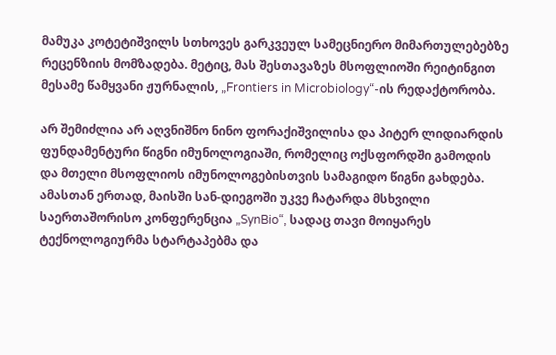მამუკა კოტეტიშვილს სთხოვეს გარკვეულ სამეცნიერო მიმართულებებზე რეცენზიის მომზადება. მეტიც, მას შესთავაზეს მსოფლიოში რეიტინგით მესამე წამყვანი ჟურნალის, „Frontiers in Microbiology“-ის რედაქტორობა.

არ შემიძლია არ აღვნიშნო ნინო ფორაქიშვილისა და პიტერ ლიდიარდის ფუნდამენტური წიგნი იმუნოლოგიაში, რომელიც ოქსფორდში გამოდის და მთელი მსოფლიოს იმუნოლოგებისთვის სამაგიდო წიგნი გახდება. ამასთან ერთად, მაისში სან-დიეგოში უკვე ჩატარდა მსხვილი საერთაშორისო კონფერენცია „SynBio“, სადაც თავი მოიყარეს ტექნოლოგიურმა სტარტაპებმა და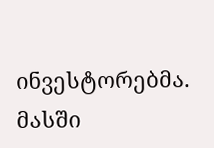ინვესტორებმა. მასში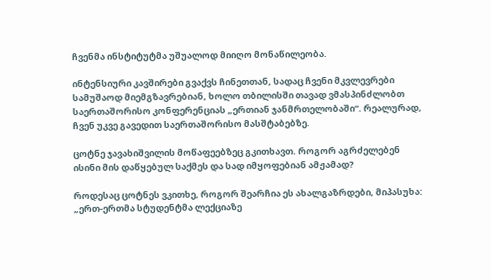ჩვენმა ინსტიტუტმა უშუალოდ მიიღო მონაწილეობა.

ინტენსიური კავშირები გვაქვს ჩინეთთან, სადაც ჩვენი მკვლევრები სამუშაოდ მიემგზავრებიან, ხოლო თბილისში თავად ვმასპინძლობთ საერთაშორისო კონფერენციას „ერთიან ჯანმრთელობაში“. რეალურად, ჩვენ უკვე გავედით საერთაშორისო მასშტაბებზე.

ცოტნე ჯავახიშვილის მოწაფეებზეც გკითხავთ. როგორ აგრძელებენ ისინი მის დაწყებულ საქმეს და სად იმყოფებიან ამჟამად?

როდესაც ცოტნეს ვკითხე, როგორ შეარჩია ეს ახალგაზრდები, მიპასუხა: „ერთ-ერთმა სტუდენტმა ლექციაზე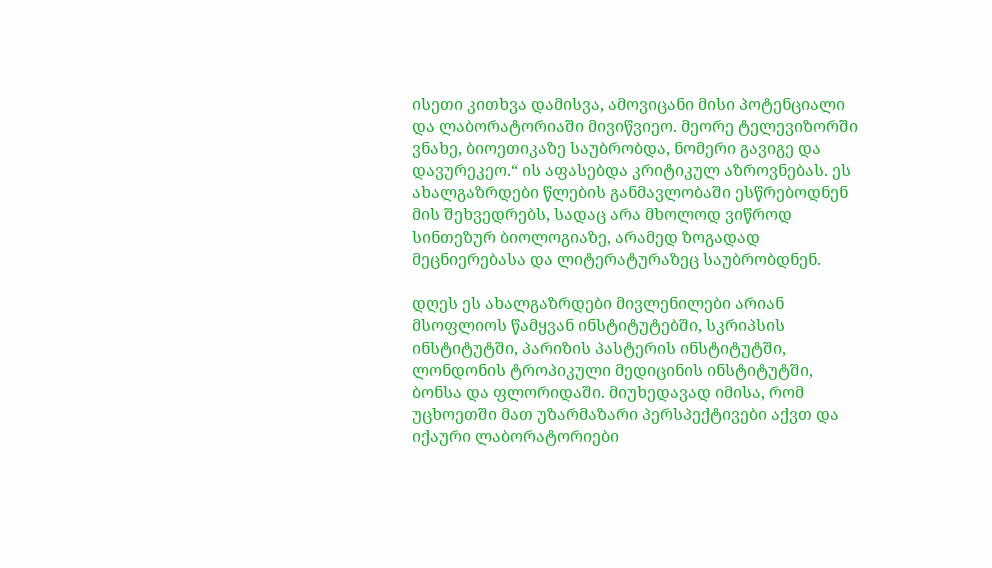ისეთი კითხვა დამისვა, ამოვიცანი მისი პოტენციალი და ლაბორატორიაში მივიწვიეო. მეორე ტელევიზორში ვნახე, ბიოეთიკაზე საუბრობდა, ნომერი გავიგე და დავურეკეო.“ ის აფასებდა კრიტიკულ აზროვნებას. ეს ახალგაზრდები წლების განმავლობაში ესწრებოდნენ მის შეხვედრებს, სადაც არა მხოლოდ ვიწროდ სინთეზურ ბიოლოგიაზე, არამედ ზოგადად მეცნიერებასა და ლიტერატურაზეც საუბრობდნენ.

დღეს ეს ახალგაზრდები მივლენილები არიან მსოფლიოს წამყვან ინსტიტუტებში, სკრიპსის ინსტიტუტში, პარიზის პასტერის ინსტიტუტში, ლონდონის ტროპიკული მედიცინის ინსტიტუტში, ბონსა და ფლორიდაში. მიუხედავად იმისა, რომ უცხოეთში მათ უზარმაზარი პერსპექტივები აქვთ და იქაური ლაბორატორიები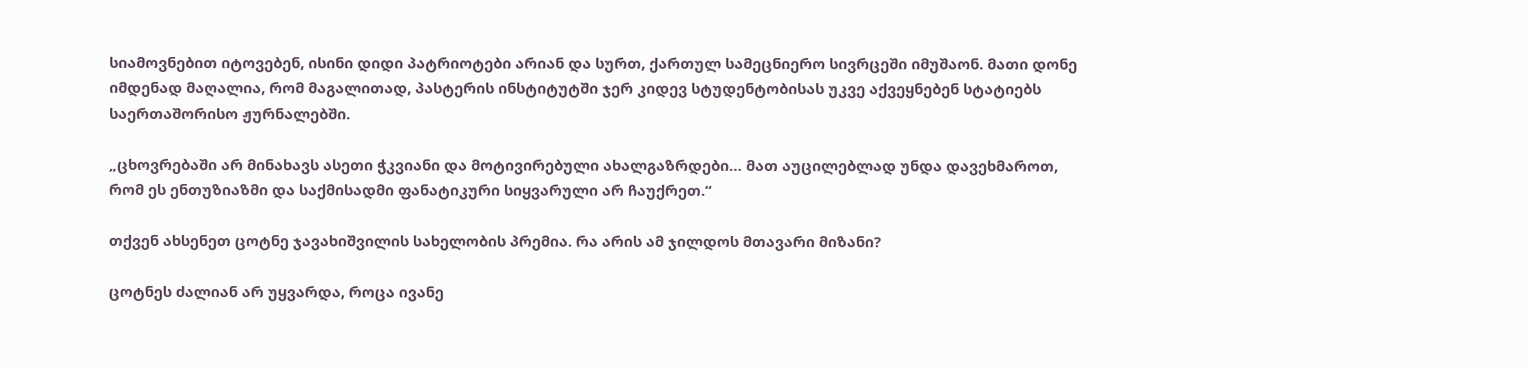სიამოვნებით იტოვებენ, ისინი დიდი პატრიოტები არიან და სურთ, ქართულ სამეცნიერო სივრცეში იმუშაონ. მათი დონე იმდენად მაღალია, რომ მაგალითად, პასტერის ინსტიტუტში ჯერ კიდევ სტუდენტობისას უკვე აქვეყნებენ სტატიებს საერთაშორისო ჟურნალებში.

„ცხოვრებაში არ მინახავს ასეთი ჭკვიანი და მოტივირებული ახალგაზრდები… მათ აუცილებლად უნდა დავეხმაროთ, რომ ეს ენთუზიაზმი და საქმისადმი ფანატიკური სიყვარული არ ჩაუქრეთ.“

თქვენ ახსენეთ ცოტნე ჯავახიშვილის სახელობის პრემია. რა არის ამ ჯილდოს მთავარი მიზანი?

ცოტნეს ძალიან არ უყვარდა, როცა ივანე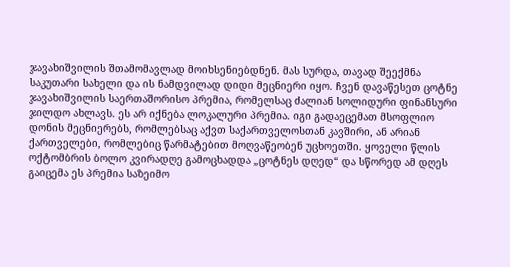ჯავახიშვილის შთამომავლად მოიხსენიებდნენ. მას სურდა, თავად შეექმნა საკუთარი სახელი და ის ნამდვილად დიდი მეცნიერი იყო. ჩვენ დავაწესეთ ცოტნე ჯავახიშვილის საერთაშორისო პრემია, რომელსაც ძალიან სოლიდური ფინანსური ჯილდო ახლავს. ეს არ იქნება ლოკალური პრემია. იგი გადაეცემათ მსოფლიო დონის მეცნიერებს, რომლებსაც აქვთ საქართველოსთან კავშირი, ან არიან ქართველები, რომლებიც წარმატებით მოღვაწეობენ უცხოეთში. ყოველი წლის ოქტომბრის ბოლო კვირადღე გამოცხადდა „ცოტნეს დღედ“ და სწორედ ამ დღეს გაიცემა ეს პრემია საზეიმო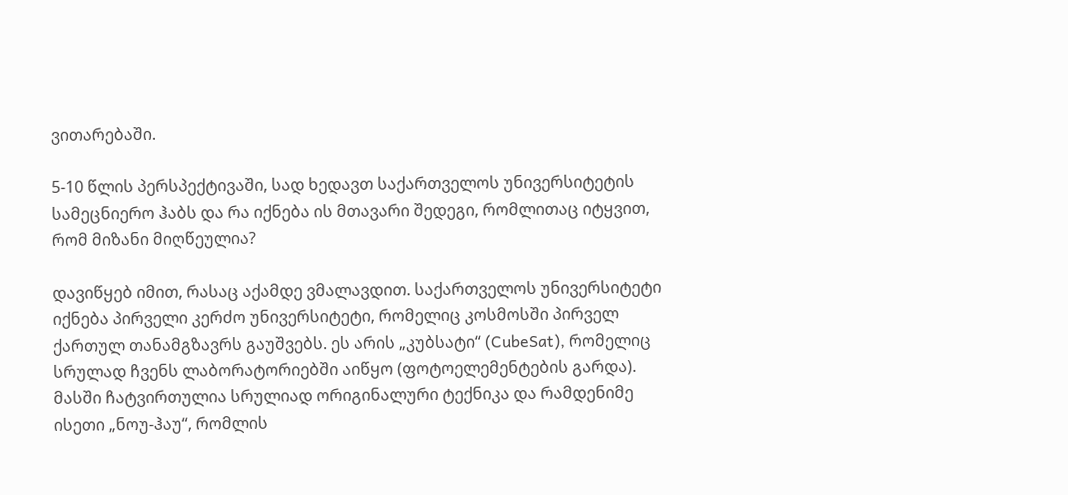ვითარებაში.

5-10 წლის პერსპექტივაში, სად ხედავთ საქართველოს უნივერსიტეტის სამეცნიერო ჰაბს და რა იქნება ის მთავარი შედეგი, რომლითაც იტყვით, რომ მიზანი მიღწეულია?

დავიწყებ იმით, რასაც აქამდე ვმალავდით. საქართველოს უნივერსიტეტი იქნება პირველი კერძო უნივერსიტეტი, რომელიც კოსმოსში პირველ ქართულ თანამგზავრს გაუშვებს. ეს არის „კუბსატი“ (CubeSat), რომელიც სრულად ჩვენს ლაბორატორიებში აიწყო (ფოტოელემენტების გარდა). მასში ჩატვირთულია სრულიად ორიგინალური ტექნიკა და რამდენიმე ისეთი „ნოუ-ჰაუ“, რომლის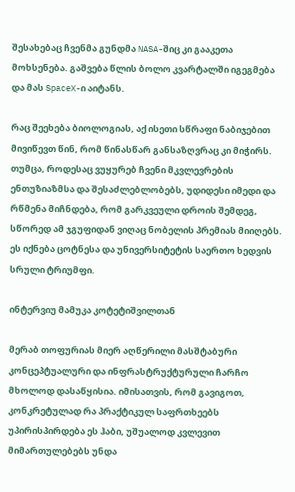შესახებაც ჩვენმა გუნდმა NASA-შიც კი გააკეთა მოხსენება. გაშვება წლის ბოლო კვარტალში იგეგმება და მას SpaceX-ი აიტანს.

რაც შეეხება ბიოლოგიას, აქ ისეთი სწრაფი ნაბიჯებით მივიწევთ წინ, რომ წინასწარ განსაზღვრაც კი მიჭირს. თუმცა, როდესაც ვუყურებ ჩვენი მკვლევრების ენთუზიაზმსა და შესაძლებლობებს, უდიდესი იმედი და რწმენა მიჩნდება, რომ გარკვეული დროის შემდეგ, სწორედ ამ ჯგუფიდან ვიღაც ნობელის პრემიას მიიღებს. ეს იქნება ცოტნესა და უნივერსიტეტის საერთო ხედვის სრული ტრიუმფი.

ინტერვიუ მამუკა კოტეტიშვილთან

მერაბ თოფურიას მიერ აღწერილი მასშტაბური კონცეპტუალური და ინფრასტრუქტურული ჩარჩო მხოლოდ დასაწყისია. იმისათვის, რომ გავიგოთ, კონკრეტულად რა პრაქტიკულ საფრთხეებს უპირისპირდება ეს ჰაბი, უშუალოდ კვლევით მიმართულებებს უნდა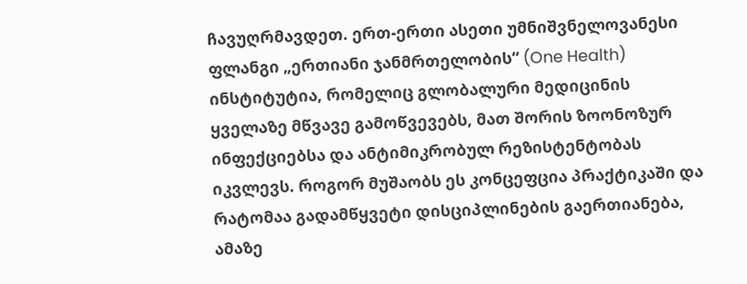ჩავუღრმავდეთ. ერთ-ერთი ასეთი უმნიშვნელოვანესი ფლანგი „ერთიანი ჯანმრთელობის“ (One Health) ინსტიტუტია, რომელიც გლობალური მედიცინის ყველაზე მწვავე გამოწვევებს, მათ შორის ზოონოზურ ინფექციებსა და ანტიმიკრობულ რეზისტენტობას იკვლევს. როგორ მუშაობს ეს კონცეფცია პრაქტიკაში და რატომაა გადამწყვეტი დისციპლინების გაერთიანება, ამაზე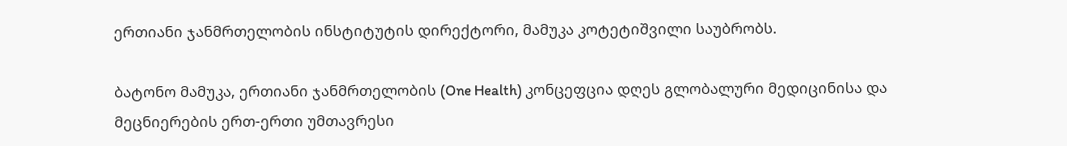ერთიანი ჯანმრთელობის ინსტიტუტის დირექტორი, მამუკა კოტეტიშვილი საუბრობს.

ბატონო მამუკა, ერთიანი ჯანმრთელობის (One Health) კონცეფცია დღეს გლობალური მედიცინისა და მეცნიერების ერთ-ერთი უმთავრესი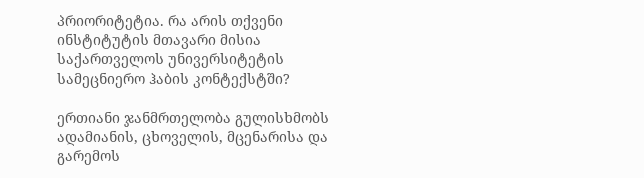პრიორიტეტია. რა არის თქვენი ინსტიტუტის მთავარი მისია საქართველოს უნივერსიტეტის სამეცნიერო ჰაბის კონტექსტში?

ერთიანი ჯანმრთელობა გულისხმობს ადამიანის, ცხოველის, მცენარისა და გარემოს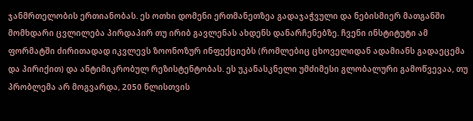ჯანმრთელობის ერთიანობას. ეს ოთხი დომენი ერთმანეთზეა გადაჯაჭვული და ნებისმიერ მათგანში მომხდარი ცვლილება პირდაპირ თუ ირიბ გავლენას ახდენს დანარჩენებზე. ჩვენი ინსტიტუტი ამ ფორმატში ძირითადად იკვლევს ზოონოზურ ინფექციებს (რომლებიც ცხოველიდან ადამიანს გადაეცემა და პირიქით) და ანტიმიკრობულ რეზისტენტობას. ეს უკანასკნელი უმძიმესი გლობალური გამოწვევაა, თუ პრობლემა არ მოგვარდა, 2050 წლისთვის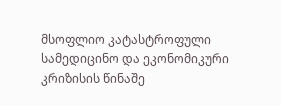მსოფლიო კატასტროფული სამედიცინო და ეკონომიკური კრიზისის წინაშე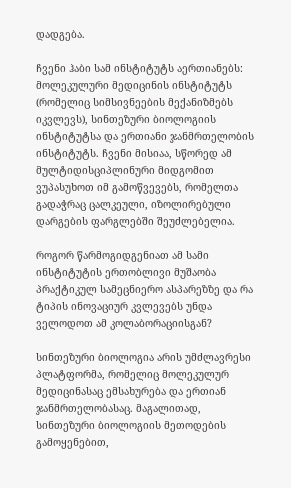დადგება.

ჩვენი ჰაბი სამ ინსტიტუტს აერთიანებს: მოლეკულური მედიცინის ინსტიტუტს (რომელიც სიმსივნეების მექანიზმებს იკვლევს), სინთეზური ბიოლოგიის ინსტიტუტსა და ერთიანი ჯანმრთელობის ინსტიტუტს. ჩვენი მისიაა, სწორედ ამ მულტიდისციპლინური მიდგომით ვუპასუხოთ იმ გამოწვევებს, რომელთა გადაჭრაც ცალკეული, იზოლირებული დარგების ფარგლებში შეუძლებელია.

როგორ წარმოგიდგენიათ ამ სამი ინსტიტუტის ერთობლივი მუშაობა პრაქტიკულ სამეცნიერო ასპარეზზე და რა ტიპის ინოვაციურ კვლევებს უნდა ველოდოთ ამ კოლაბორაციისგან?

სინთეზური ბიოლოგია არის უმძლავრესი პლატფორმა, რომელიც მოლეკულურ მედიცინასაც ემსახურება და ერთიან ჯანმრთელობასაც. მაგალითად, სინთეზური ბიოლოგიის მეთოდების გამოყენებით,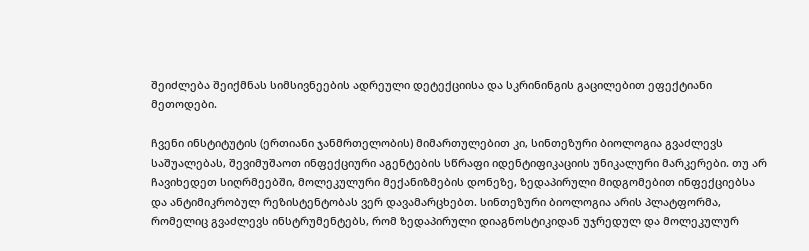შეიძლება შეიქმნას სიმსივნეების ადრეული დეტექციისა და სკრინინგის გაცილებით ეფექტიანი მეთოდები.

ჩვენი ინსტიტუტის (ერთიანი ჯანმრთელობის) მიმართულებით კი, სინთეზური ბიოლოგია გვაძლევს საშუალებას, შევიმუშაოთ ინფექციური აგენტების სწრაფი იდენტიფიკაციის უნიკალური მარკერები. თუ არ ჩავიხედეთ სიღრმეებში, მოლეკულური მექანიზმების დონეზე, ზედაპირული მიდგომებით ინფექციებსა და ანტიმიკრობულ რეზისტენტობას ვერ დავამარცხებთ. სინთეზური ბიოლოგია არის პლატფორმა, რომელიც გვაძლევს ინსტრუმენტებს, რომ ზედაპირული დიაგნოსტიკიდან უჯრედულ და მოლეკულურ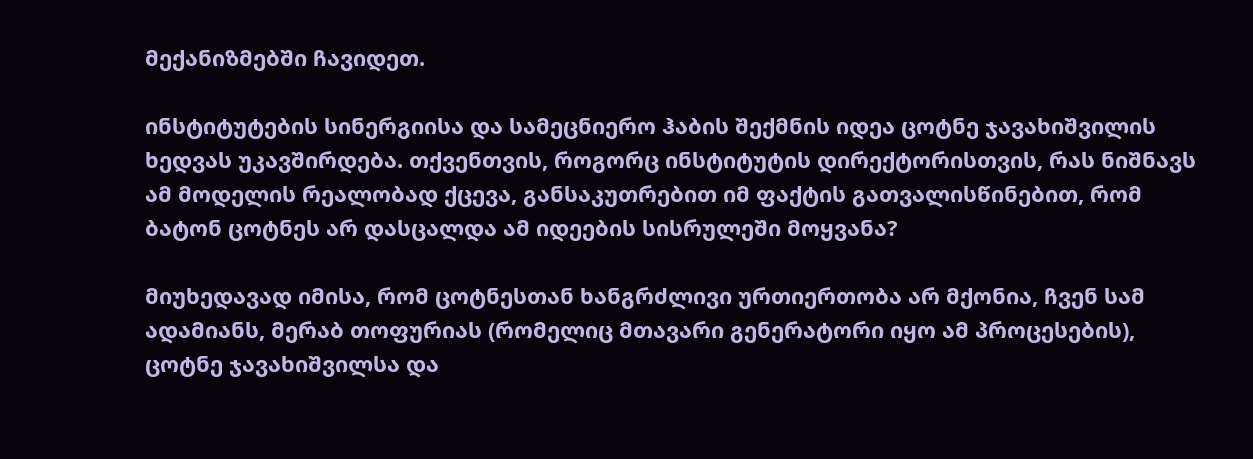მექანიზმებში ჩავიდეთ.

ინსტიტუტების სინერგიისა და სამეცნიერო ჰაბის შექმნის იდეა ცოტნე ჯავახიშვილის ხედვას უკავშირდება. თქვენთვის, როგორც ინსტიტუტის დირექტორისთვის, რას ნიშნავს ამ მოდელის რეალობად ქცევა, განსაკუთრებით იმ ფაქტის გათვალისწინებით, რომ ბატონ ცოტნეს არ დასცალდა ამ იდეების სისრულეში მოყვანა?

მიუხედავად იმისა, რომ ცოტნესთან ხანგრძლივი ურთიერთობა არ მქონია, ჩვენ სამ ადამიანს, მერაბ თოფურიას (რომელიც მთავარი გენერატორი იყო ამ პროცესების), ცოტნე ჯავახიშვილსა და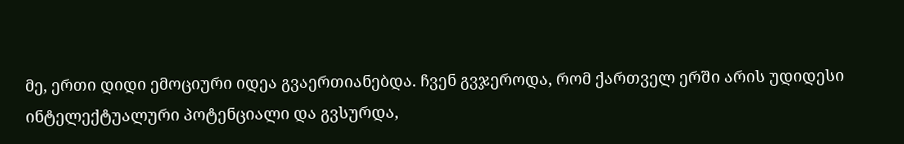მე, ერთი დიდი ემოციური იდეა გვაერთიანებდა. ჩვენ გვჯეროდა, რომ ქართველ ერში არის უდიდესი ინტელექტუალური პოტენციალი და გვსურდა,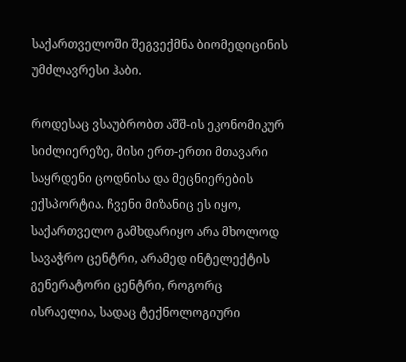საქართველოში შეგვექმნა ბიომედიცინის უმძლავრესი ჰაბი.

როდესაც ვსაუბრობთ აშშ-ის ეკონომიკურ სიძლიერეზე, მისი ერთ-ერთი მთავარი საყრდენი ცოდნისა და მეცნიერების ექსპორტია. ჩვენი მიზანიც ეს იყო, საქართველო გამხდარიყო არა მხოლოდ სავაჭრო ცენტრი, არამედ ინტელექტის გენერატორი ცენტრი, როგორც ისრაელია, სადაც ტექნოლოგიური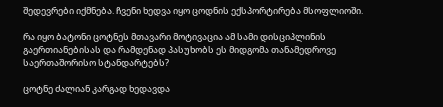შედევრები იქმნება. ჩვენი ხედვა იყო ცოდნის ექსპორტირება მსოფლიოში.

რა იყო ბატონი ცოტნეს მთავარი მოტივაცია ამ სამი დისციპლინის გაერთიანებისას და რამდენად პასუხობს ეს მიდგომა თანამედროვე საერთაშორისო სტანდარტებს?

ცოტნე ძალიან კარგად ხედავდა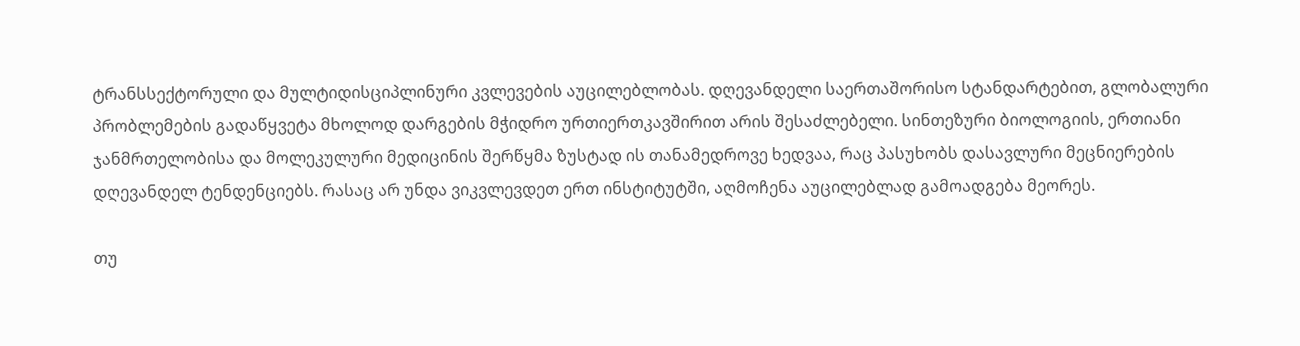ტრანსსექტორული და მულტიდისციპლინური კვლევების აუცილებლობას. დღევანდელი საერთაშორისო სტანდარტებით, გლობალური პრობლემების გადაწყვეტა მხოლოდ დარგების მჭიდრო ურთიერთკავშირით არის შესაძლებელი. სინთეზური ბიოლოგიის, ერთიანი ჯანმრთელობისა და მოლეკულური მედიცინის შერწყმა ზუსტად ის თანამედროვე ხედვაა, რაც პასუხობს დასავლური მეცნიერების დღევანდელ ტენდენციებს. რასაც არ უნდა ვიკვლევდეთ ერთ ინსტიტუტში, აღმოჩენა აუცილებლად გამოადგება მეორეს.

თუ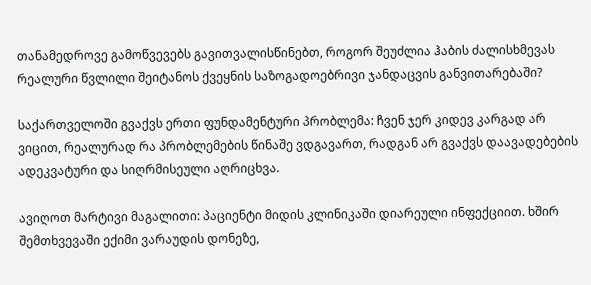თანამედროვე გამოწვევებს გავითვალისწინებთ, როგორ შეუძლია ჰაბის ძალისხმევას რეალური წვლილი შეიტანოს ქვეყნის საზოგადოებრივი ჯანდაცვის განვითარებაში?

საქართველოში გვაქვს ერთი ფუნდამენტური პრობლემა: ჩვენ ჯერ კიდევ კარგად არ ვიცით, რეალურად რა პრობლემების წინაშე ვდგავართ, რადგან არ გვაქვს დაავადებების ადეკვატური და სიღრმისეული აღრიცხვა.

ავიღოთ მარტივი მაგალითი: პაციენტი მიდის კლინიკაში დიარეული ინფექციით. ხშირ შემთხვევაში ექიმი ვარაუდის დონეზე,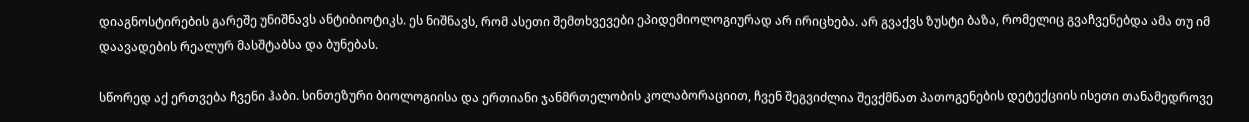დიაგნოსტირების გარეშე უნიშნავს ანტიბიოტიკს. ეს ნიშნავს, რომ ასეთი შემთხვევები ეპიდემიოლოგიურად არ ირიცხება. არ გვაქვს ზუსტი ბაზა, რომელიც გვაჩვენებდა ამა თუ იმ დაავადების რეალურ მასშტაბსა და ბუნებას.

სწორედ აქ ერთვება ჩვენი ჰაბი. სინთეზური ბიოლოგიისა და ერთიანი ჯანმრთელობის კოლაბორაციით, ჩვენ შეგვიძლია შევქმნათ პათოგენების დეტექციის ისეთი თანამედროვე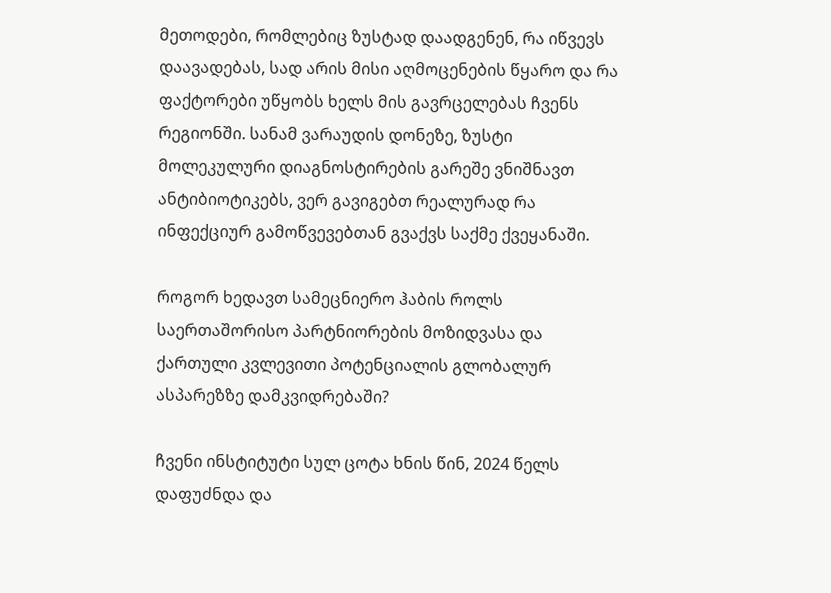მეთოდები, რომლებიც ზუსტად დაადგენენ, რა იწვევს დაავადებას, სად არის მისი აღმოცენების წყარო და რა ფაქტორები უწყობს ხელს მის გავრცელებას ჩვენს რეგიონში. სანამ ვარაუდის დონეზე, ზუსტი მოლეკულური დიაგნოსტირების გარეშე ვნიშნავთ ანტიბიოტიკებს, ვერ გავიგებთ რეალურად რა ინფექციურ გამოწვევებთან გვაქვს საქმე ქვეყანაში.

როგორ ხედავთ სამეცნიერო ჰაბის როლს საერთაშორისო პარტნიორების მოზიდვასა და ქართული კვლევითი პოტენციალის გლობალურ ასპარეზზე დამკვიდრებაში?

ჩვენი ინსტიტუტი სულ ცოტა ხნის წინ, 2024 წელს დაფუძნდა და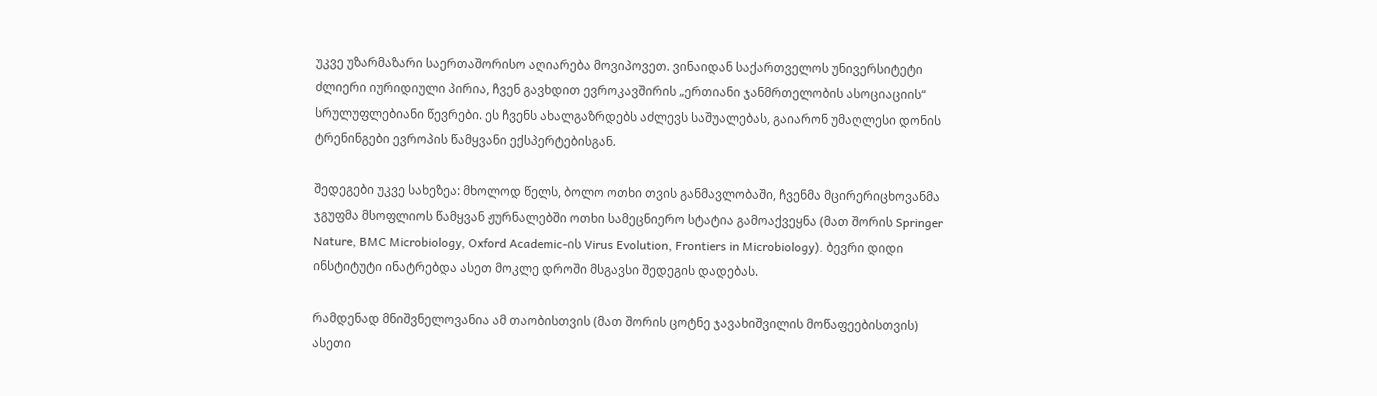უკვე უზარმაზარი საერთაშორისო აღიარება მოვიპოვეთ. ვინაიდან საქართველოს უნივერსიტეტი ძლიერი იურიდიული პირია, ჩვენ გავხდით ევროკავშირის „ერთიანი ჯანმრთელობის ასოციაციის“ სრულუფლებიანი წევრები. ეს ჩვენს ახალგაზრდებს აძლევს საშუალებას, გაიარონ უმაღლესი დონის ტრენინგები ევროპის წამყვანი ექსპერტებისგან.

შედეგები უკვე სახეზეა: მხოლოდ წელს, ბოლო ოთხი თვის განმავლობაში, ჩვენმა მცირერიცხოვანმა ჯგუფმა მსოფლიოს წამყვან ჟურნალებში ოთხი სამეცნიერო სტატია გამოაქვეყნა (მათ შორის Springer Nature, BMC Microbiology, Oxford Academic-ის Virus Evolution, Frontiers in Microbiology). ბევრი დიდი ინსტიტუტი ინატრებდა ასეთ მოკლე დროში მსგავსი შედეგის დადებას.

რამდენად მნიშვნელოვანია ამ თაობისთვის (მათ შორის ცოტნე ჯავახიშვილის მოწაფეებისთვის) ასეთი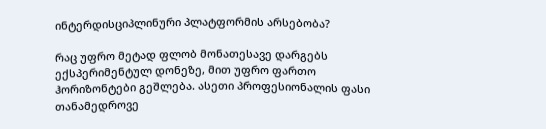ინტერდისციპლინური პლატფორმის არსებობა?

რაც უფრო მეტად ფლობ მონათესავე დარგებს ექსპერიმენტულ დონეზე, მით უფრო ფართო ჰორიზონტები გეშლება. ასეთი პროფესიონალის ფასი თანამედროვე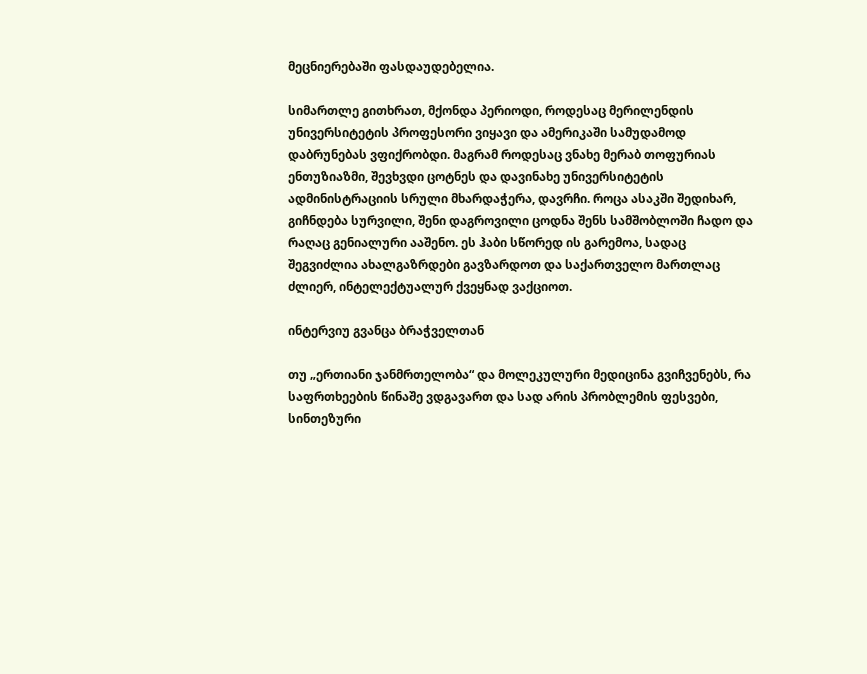მეცნიერებაში ფასდაუდებელია.

სიმართლე გითხრათ, მქონდა პერიოდი, როდესაც მერილენდის უნივერსიტეტის პროფესორი ვიყავი და ამერიკაში სამუდამოდ დაბრუნებას ვფიქრობდი. მაგრამ როდესაც ვნახე მერაბ თოფურიას ენთუზიაზმი, შევხვდი ცოტნეს და დავინახე უნივერსიტეტის ადმინისტრაციის სრული მხარდაჭერა, დავრჩი. როცა ასაკში შედიხარ, გიჩნდება სურვილი, შენი დაგროვილი ცოდნა შენს სამშობლოში ჩადო და რაღაც გენიალური ააშენო. ეს ჰაბი სწორედ ის გარემოა, სადაც შეგვიძლია ახალგაზრდები გავზარდოთ და საქართველო მართლაც ძლიერ, ინტელექტუალურ ქვეყნად ვაქციოთ.

ინტერვიუ გვანცა ბრაჭველთან

თუ „ერთიანი ჯანმრთელობა“ და მოლეკულური მედიცინა გვიჩვენებს, რა საფრთხეების წინაშე ვდგავართ და სად არის პრობლემის ფესვები, სინთეზური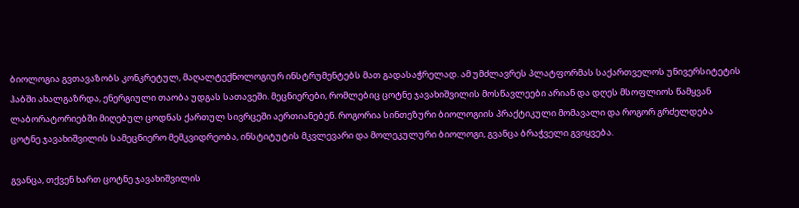ბიოლოგია გვთავაზობს კონკრეტულ, მაღალტექნოლოგიურ ინსტრუმენტებს მათ გადასაჭრელად. ამ უმძლავრეს პლატფორმას საქართველოს უნივერსიტეტის ჰაბში ახალგაზრდა, ენერგიული თაობა უდგას სათავეში. მეცნიერები, რომლებიც ცოტნე ჯავახიშვილის მოსწავლეები არიან და დღეს მსოფლიოს წამყვან ლაბორატორიებში მიღებულ ცოდნას ქართულ სივრცეში აერთიანებენ. როგორია სინთეზური ბიოლოგიის პრაქტიკული მომავალი და როგორ გრძელდება ცოტნე ჯავახიშვილის სამეცნიერო მემკვიდრეობა, ინსტიტუტის მკვლევარი და მოლეკულური ბიოლოგი, გვანცა ბრაჭველი გვიყვება.

გვანცა, თქვენ ხართ ცოტნე ჯავახიშვილის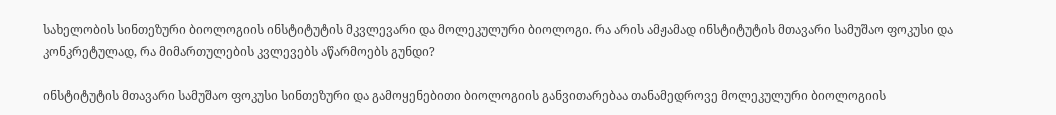სახელობის სინთეზური ბიოლოგიის ინსტიტუტის მკვლევარი და მოლეკულური ბიოლოგი. რა არის ამჟამად ინსტიტუტის მთავარი სამუშაო ფოკუსი და კონკრეტულად, რა მიმართულების კვლევებს აწარმოებს გუნდი?

ინსტიტუტის მთავარი სამუშაო ფოკუსი სინთეზური და გამოყენებითი ბიოლოგიის განვითარებაა თანამედროვე მოლეკულური ბიოლოგიის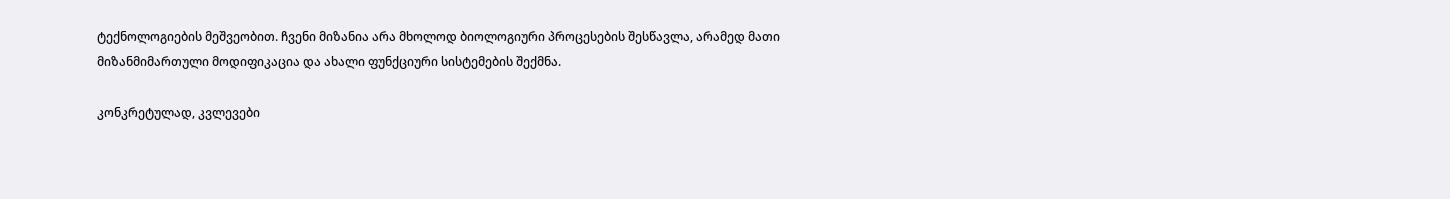ტექნოლოგიების მეშვეობით. ჩვენი მიზანია არა მხოლოდ ბიოლოგიური პროცესების შესწავლა, არამედ მათი მიზანმიმართული მოდიფიკაცია და ახალი ფუნქციური სისტემების შექმნა.

კონკრეტულად, კვლევები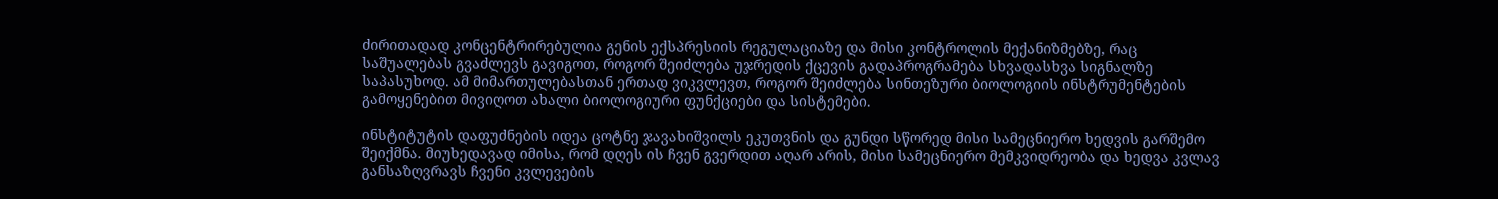ძირითადად კონცენტრირებულია გენის ექსპრესიის რეგულაციაზე და მისი კონტროლის მექანიზმებზე, რაც საშუალებას გვაძლევს გავიგოთ, როგორ შეიძლება უჯრედის ქცევის გადაპროგრამება სხვადასხვა სიგნალზე საპასუხოდ. ამ მიმართულებასთან ერთად ვიკვლევთ, როგორ შეიძლება სინთეზური ბიოლოგიის ინსტრუმენტების გამოყენებით მივიღოთ ახალი ბიოლოგიური ფუნქციები და სისტემები.

ინსტიტუტის დაფუძნების იდეა ცოტნე ჯავახიშვილს ეკუთვნის და გუნდი სწორედ მისი სამეცნიერო ხედვის გარშემო შეიქმნა. მიუხედავად იმისა, რომ დღეს ის ჩვენ გვერდით აღარ არის, მისი სამეცნიერო მემკვიდრეობა და ხედვა კვლავ განსაზღვრავს ჩვენი კვლევების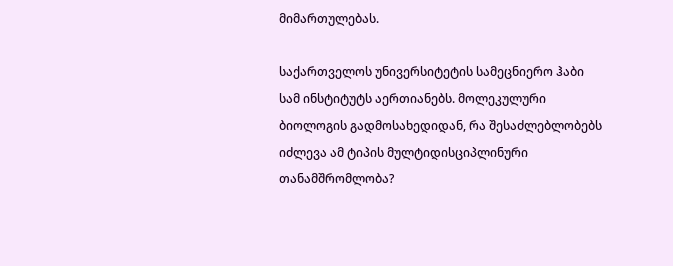მიმართულებას.

საქართველოს უნივერსიტეტის სამეცნიერო ჰაბი სამ ინსტიტუტს აერთიანებს. მოლეკულური ბიოლოგის გადმოსახედიდან, რა შესაძლებლობებს იძლევა ამ ტიპის მულტიდისციპლინური თანამშრომლობა?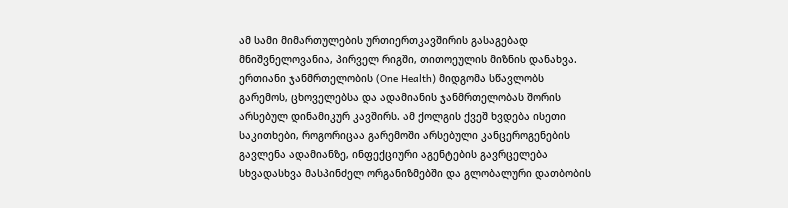ამ სამი მიმართულების ურთიერთკავშირის გასაგებად მნიშვნელოვანია, პირველ რიგში, თითოეულის მიზნის დანახვა. ერთიანი ჯანმრთელობის (One Health) მიდგომა სწავლობს გარემოს, ცხოველებსა და ადამიანის ჯანმრთელობას შორის არსებულ დინამიკურ კავშირს. ამ ქოლგის ქვეშ ხვდება ისეთი საკითხები, როგორიცაა გარემოში არსებული კანცეროგენების გავლენა ადამიანზე, ინფექციური აგენტების გავრცელება სხვადასხვა მასპინძელ ორგანიზმებში და გლობალური დათბობის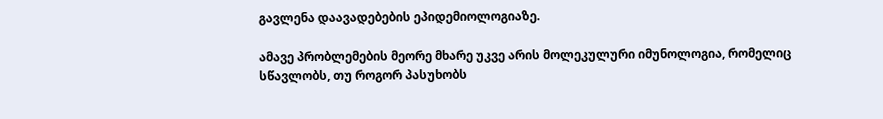გავლენა დაავადებების ეპიდემიოლოგიაზე.

ამავე პრობლემების მეორე მხარე უკვე არის მოლეკულური იმუნოლოგია, რომელიც სწავლობს, თუ როგორ პასუხობს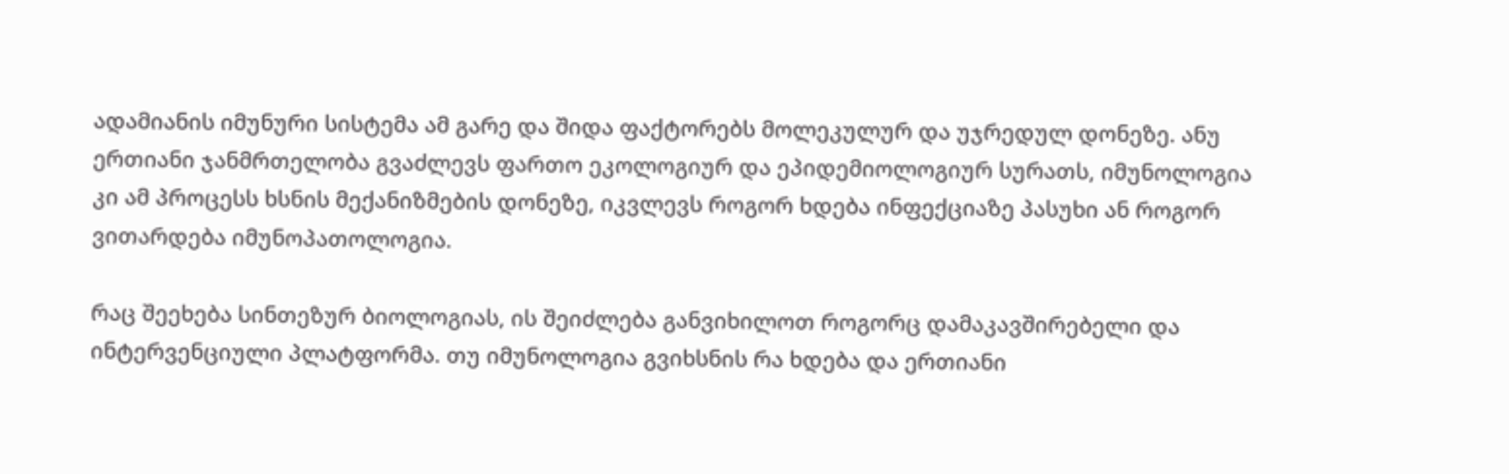ადამიანის იმუნური სისტემა ამ გარე და შიდა ფაქტორებს მოლეკულურ და უჯრედულ დონეზე. ანუ ერთიანი ჯანმრთელობა გვაძლევს ფართო ეკოლოგიურ და ეპიდემიოლოგიურ სურათს, იმუნოლოგია კი ამ პროცესს ხსნის მექანიზმების დონეზე, იკვლევს როგორ ხდება ინფექციაზე პასუხი ან როგორ ვითარდება იმუნოპათოლოგია.

რაც შეეხება სინთეზურ ბიოლოგიას, ის შეიძლება განვიხილოთ როგორც დამაკავშირებელი და ინტერვენციული პლატფორმა. თუ იმუნოლოგია გვიხსნის რა ხდება და ერთიანი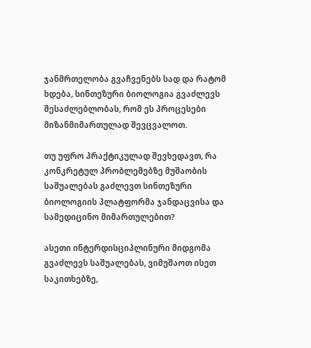ჯანმრთელობა გვაჩვენებს სად და რატომ ხდება, სინთეზური ბიოლოგია გვაძლევს შესაძლებლობას, რომ ეს პროცესები მიზანმიმართულად შევცვალოთ.

თუ უფრო პრაქტიკულად შევხედავთ, რა კონკრეტულ პრობლემებზე მუშაობის საშუალებას გაძლევთ სინთეზური ბიოლოგიის პლატფორმა ჯანდაცვისა და სამედიცინო მიმართულებით?

ასეთი ინტერდისციპლინური მიდგომა გვაძლევს საშუალებას, ვიმუშაოთ ისეთ საკითხებზე,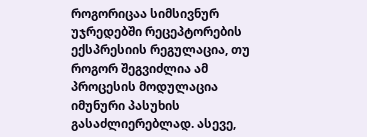როგორიცაა სიმსივნურ უჯრედებში რეცეპტორების ექსპრესიის რეგულაცია, თუ როგორ შეგვიძლია ამ პროცესის მოდულაცია იმუნური პასუხის გასაძლიერებლად. ასევე,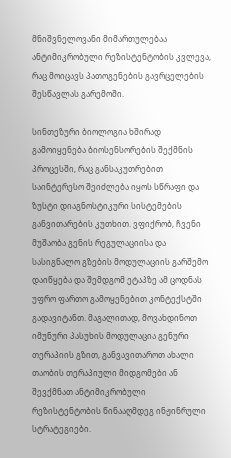მნიშვნელოვანი მიმართულებაა ანტიმიკრობული რეზისტენტობის კვლევა, რაც მოიცავს პათოგენების გავრცელების შესწავლას გარემოში.

სინთეზური ბიოლოგია ხშირად გამოიყენება ბიოსენსორების შექმნის პროცესში, რაც განსაკუთრებით საინტერესო შეიძლება იყოს სწრაფი და ზუსტი დიაგნოსტიკური სისტემების განვითარების კუთხით. ვფიქრობ, ჩვენი მუშაობა გენის რეგულაციისა და სასიგნალო გზების მოდულაციის გარშემო დაიწყება და შემდგომ ეტაპზე ამ ცოდნას უფრო ფართო გამოყენებით კონტექსტში გადავიტანთ. მაგალითად, მოვახდინოთ იმუნური პასუხის მოდულაცია გენური თერაპიის გზით, განვავითაროთ ახალი თაობის თერაპიული მიდგომები ან შევქმნათ ანტიმიკრობული რეზისტენტობის წინააღმდეგ ინჟინრული სტრატეგიები.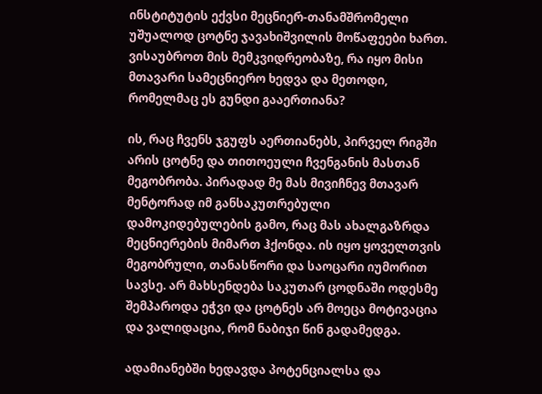ინსტიტუტის ექვსი მეცნიერ-თანამშრომელი უშუალოდ ცოტნე ჯავახიშვილის მოწაფეები ხართ. ვისაუბროთ მის მემკვიდრეობაზე, რა იყო მისი მთავარი სამეცნიერო ხედვა და მეთოდი, რომელმაც ეს გუნდი გააერთიანა?

ის, რაც ჩვენს ჯგუფს აერთიანებს, პირველ რიგში არის ცოტნე და თითოეული ჩვენგანის მასთან მეგობრობა. პირადად მე მას მივიჩნევ მთავარ მენტორად იმ განსაკუთრებული დამოკიდებულების გამო, რაც მას ახალგაზრდა მეცნიერების მიმართ ჰქონდა. ის იყო ყოველთვის მეგობრული, თანასწორი და საოცარი იუმორით სავსე. არ მახსენდება საკუთარ ცოდნაში ოდესმე შემპაროდა ეჭვი და ცოტნეს არ მოეცა მოტივაცია და ვალიდაცია, რომ ნაბიჯი წინ გადამედგა.

ადამიანებში ხედავდა პოტენციალსა და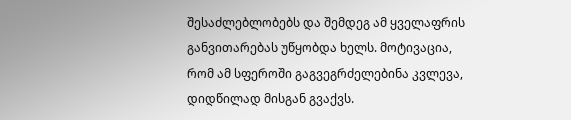შესაძლებლობებს და შემდეგ ამ ყველაფრის განვითარებას უწყობდა ხელს. მოტივაცია, რომ ამ სფეროში გაგვეგრძელებინა კვლევა, დიდწილად მისგან გვაქვს.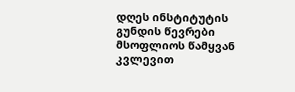დღეს ინსტიტუტის გუნდის წევრები მსოფლიოს წამყვან კვლევით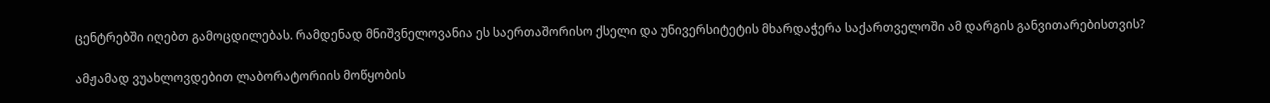ცენტრებში იღებთ გამოცდილებას. რამდენად მნიშვნელოვანია ეს საერთაშორისო ქსელი და უნივერსიტეტის მხარდაჭერა საქართველოში ამ დარგის განვითარებისთვის?

ამჟამად ვუახლოვდებით ლაბორატორიის მოწყობის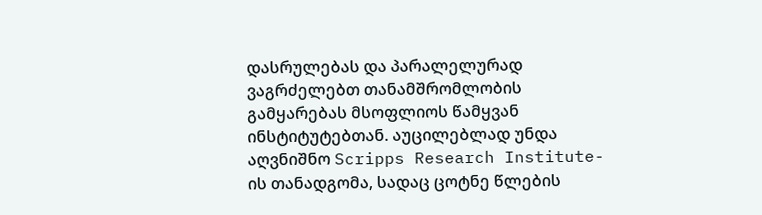დასრულებას და პარალელურად ვაგრძელებთ თანამშრომლობის გამყარებას მსოფლიოს წამყვან ინსტიტუტებთან. აუცილებლად უნდა აღვნიშნო Scripps Research Institute-ის თანადგომა, სადაც ცოტნე წლების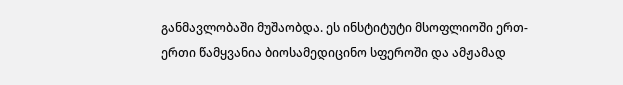განმავლობაში მუშაობდა. ეს ინსტიტუტი მსოფლიოში ერთ-ერთი წამყვანია ბიოსამედიცინო სფეროში და ამჟამად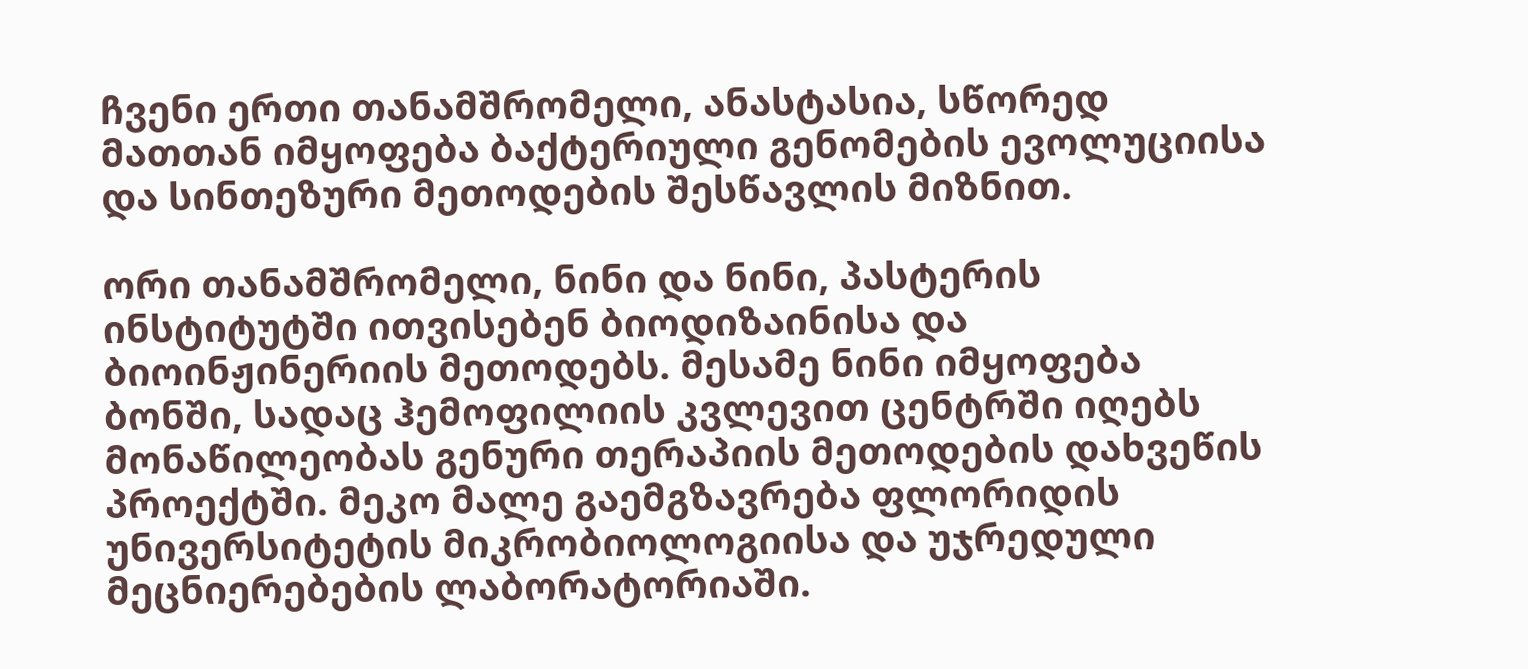ჩვენი ერთი თანამშრომელი, ანასტასია, სწორედ მათთან იმყოფება ბაქტერიული გენომების ევოლუციისა და სინთეზური მეთოდების შესწავლის მიზნით.

ორი თანამშრომელი, ნინი და ნინი, პასტერის ინსტიტუტში ითვისებენ ბიოდიზაინისა და ბიოინჟინერიის მეთოდებს. მესამე ნინი იმყოფება ბონში, სადაც ჰემოფილიის კვლევით ცენტრში იღებს მონაწილეობას გენური თერაპიის მეთოდების დახვეწის პროექტში. მეკო მალე გაემგზავრება ფლორიდის უნივერსიტეტის მიკრობიოლოგიისა და უჯრედული მეცნიერებების ლაბორატორიაში.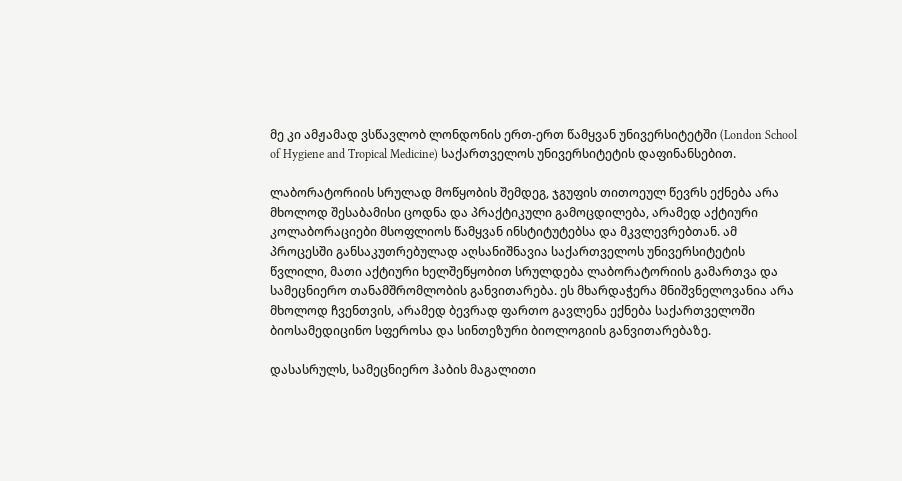მე კი ამჟამად ვსწავლობ ლონდონის ერთ-ერთ წამყვან უნივერსიტეტში (London School of Hygiene and Tropical Medicine) საქართველოს უნივერსიტეტის დაფინანსებით.

ლაბორატორიის სრულად მოწყობის შემდეგ, ჯგუფის თითოეულ წევრს ექნება არა მხოლოდ შესაბამისი ცოდნა და პრაქტიკული გამოცდილება, არამედ აქტიური კოლაბორაციები მსოფლიოს წამყვან ინსტიტუტებსა და მკვლევრებთან. ამ პროცესში განსაკუთრებულად აღსანიშნავია საქართველოს უნივერსიტეტის წვლილი, მათი აქტიური ხელშეწყობით სრულდება ლაბორატორიის გამართვა და სამეცნიერო თანამშრომლობის განვითარება. ეს მხარდაჭერა მნიშვნელოვანია არა მხოლოდ ჩვენთვის, არამედ ბევრად ფართო გავლენა ექნება საქართველოში ბიოსამედიცინო სფეროსა და სინთეზური ბიოლოგიის განვითარებაზე.

დასასრულს, სამეცნიერო ჰაბის მაგალითი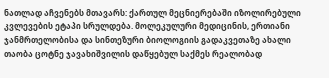ნათლად აჩვენებს მთავარს: ქართულ მეცნიერებაში იზოლირებული კვლევების ეტაპი სრულდება. მოლეკულური მედიცინის, ერთიანი ჯანმრთელობისა და სინთეზური ბიოლოგიის გადაკვეთაზე ახალი თაობა ცოტნე ჯავახიშვილის დაწყებულ საქმეს რეალობად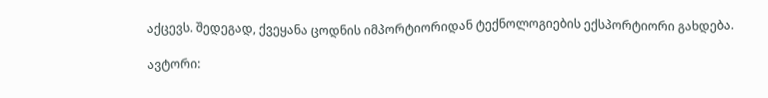აქცევს. შედეგად, ქვეყანა ცოდნის იმპორტიორიდან ტექნოლოგიების ექსპორტიორი გახდება.

ავტორი: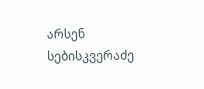არსენ სებისკვერაძე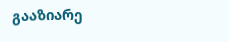გააზიარე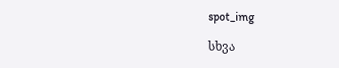spot_img

სხვა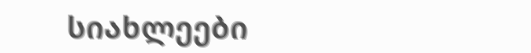სიახლეები